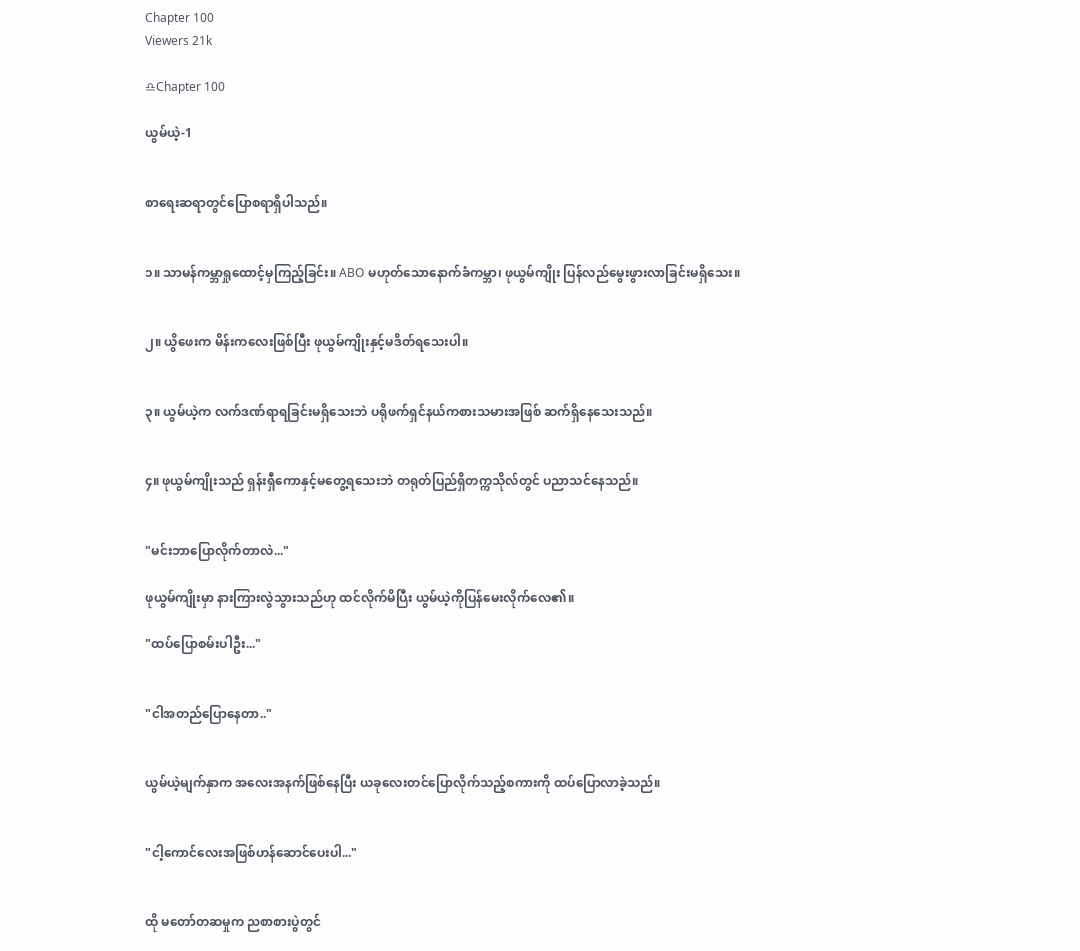Chapter 100
Viewers 21k

♎Chapter 100

ယွမ်ယဲ့-1


စာရေးဆရာတွင်ပြောစရာရှိပါသည်။


၁။ သာမန်ကမ္ဘာရှုထောင့်မှကြည့်ခြင်း။ ABO မဟုတ်သောနောက်ခံကမ္ဘာ၊ ဖုယွမ်ကျိုး ပြန်လည်မွေးဖွားလာခြင်းမရှိသေး။


၂။ ယွိဖေးက မိန်းကလေးဖြစ်ပြီး ဖုယွမ်ကျိုးနှင့်မဒိတ်ရသေးပါ။


၃။ ယွမ်ယဲ့က လက်ဒဏ်ရာရခြင်းမရှိသေးဘဲ ပရိုဖက်ရှင်နယ်ကစားသမားအဖြစ် ဆက်ရှိနေသေးသည်။


၄။ ဖုယွမ်ကျိုးသည် ရှန်းရှီကောနှင့်မတွေ့ရသေးဘဲ တရုတ်ပြည်ရှိတက္ကသိုလ်တွင် ပညာသင်နေသည်။


"မင်းဘာပြောလိုက်တာလဲ..."

ဖုယွမ်ကျိုးမှာ နားကြားလွဲသွားသည်ဟု ထင်လိုက်မိပြီး ယွမ်ယဲ့ကိုပြန်မေးလိုက်လေ၏။

"ထပ်ပြောစမ်းပါဦး..."


"ငါအတည်ပြောနေတာ.."


ယွမ်ယဲ့မျက်နှာက အလေးအနက်ဖြစ်နေပြီး ယခုလေးတင်ပြောလိုက်သည့်စကားကို ထပ်ပြောလာခဲ့သည်။


"ငါ့ကောင်လေးအဖြစ်ဟန်ဆောင်ပေးပါ..."


ထို မတော်တဆမှုက ညစာစားပွဲတွင်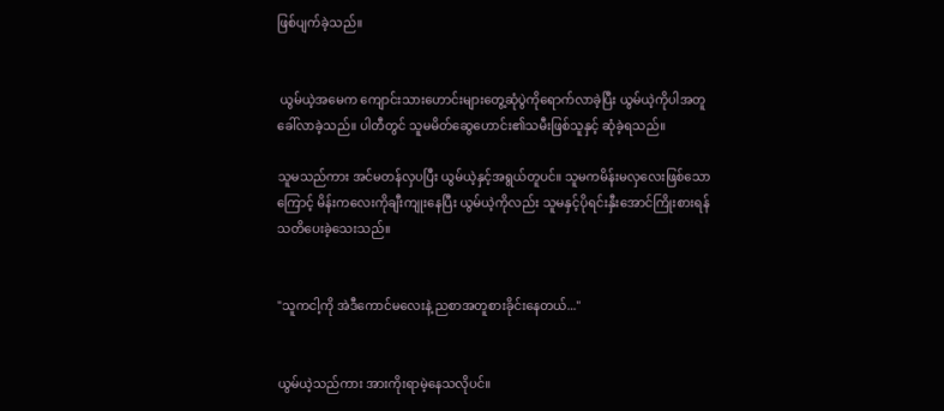ဖြစ်ပျက်ခဲ့သည်။


 ယွမ်ယဲ့အမေက ကျောင်းသားဟောင်းများတွေ့ဆုံပွဲကိုရောက်လာခဲ့ပြီး ယွမ်ယဲ့ကိုပါအတူခေါ်လာခဲ့သည်။ ပါတီတွင် သူမမိတ်ဆွေဟောင်း၏သမီးဖြစ်သူနှင့် ဆုံခဲ့ရသည်။

သူမသည်ကား အင်မတန်လှပပြီး ယွမ်ယဲ့နှင့်အရွယ်တူပင်။ သူမကမိန်းမလှလေးဖြစ်သောကြောင့် မိန်းကလေးကိုချီးကျုးနေပြီး ယွမ်ယဲ့ကိုလည်း သူမနှင့်ပိုရင်းနှီးအောင်ကြိုးစားရန် သတိပေးခဲ့သေးသည်။


"သူကငါ့ကို အဲဒီကောင်မလေးနဲ့ ညစာအတူစားခိုင်းနေတယ်..."


ယွမ်ယဲ့သည်ကား အားကိုးရာမဲ့နေသလိုပင်။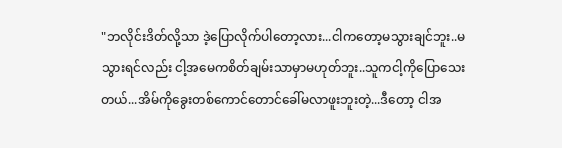"ဘလိုင်းဒိတ်လို့သာ ဒဲ့ပြောလိုက်ပါတော့လား...ငါကတော့မသွားချင်ဘူး..မသွားရင်လည်း ငါ့အမေကစိတ်ချမ်းသာမှာမဟုတ်ဘူး..သူကငါ့ကိုပြောသေးတယ်...အိမ်ကိုခွေးတစ်ကောင်တောင်ခေါ်မလာဖူးဘူးတဲ့...ဒီတော့ ငါအ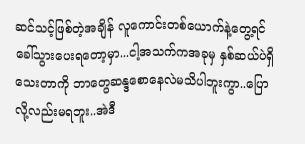ဆင်သင့်ဖြစ်တဲ့အချိန် လူကောင်းတစ်ယောက်နဲ့တွေ့ရင် ခေါ်သွားပေးရတော့မှာ...ငါ့အသက်ကအခုမှ နှစ်ဆယ်ပဲရှိသေးတာကို ဘာတွေဆန္ဒစောနေလဲမသိပါဘူးကွာ..ပြောလို့လည်းမရဘူး..အဲဒီ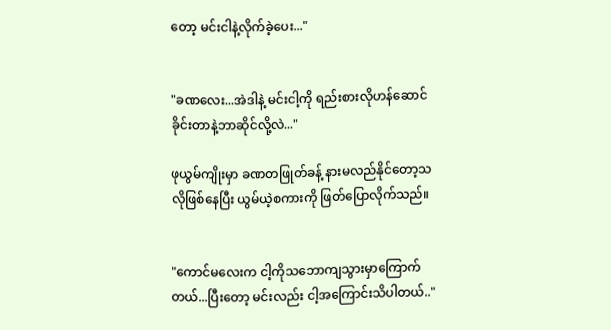တော့ မင်းငါနဲ့လိုက်ခဲ့ပေး..."


"ခဏလေး...အဲဒါနဲ့ မင်းငါ့ကို ရည်းစားလိုဟန်ဆောင်ခိုင်းတာနဲ့ဘာဆိုင်လို့လဲ..."

ဖုယွမ်ကျိုးမှာ ခဏတဖြုတ်ခန့် နားမလည်နိုင်တော့သလိုဖြစ်နေပြီး ယွမ်ယဲ့စကားကို ဖြတ်ပြောလိုက်သည်။


"ကောင်မလေးက ငါ့ကိုသဘောကျသွားမှာကြောက်တယ်...ပြီးတော့ မင်းလည်း ငါ့အကြောင်းသိပါတယ်.."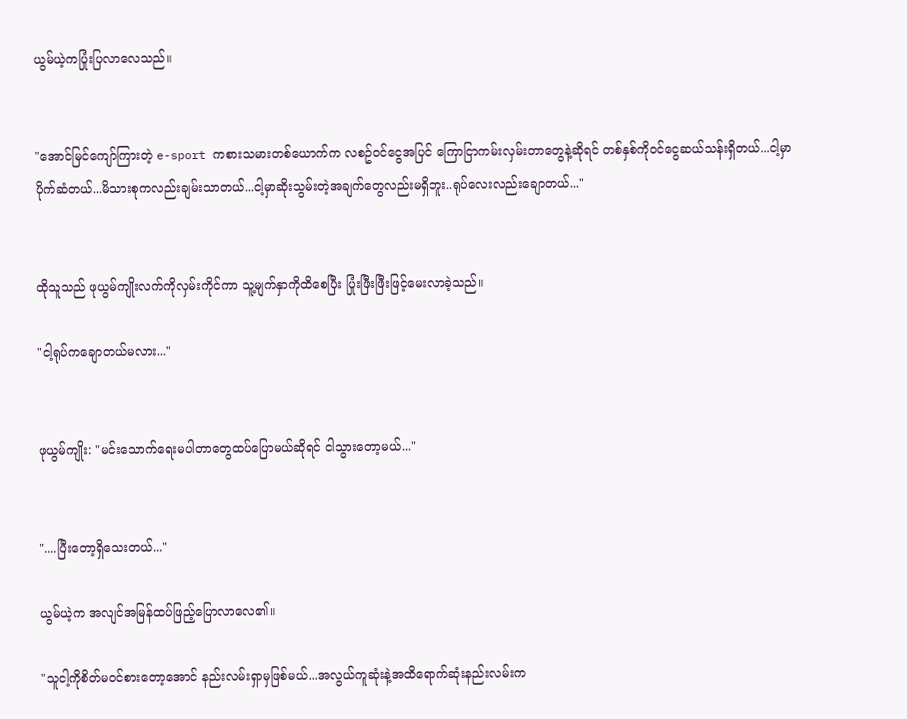ယွမ်ယဲ့ကပြုံးပြလာလေသည်။


"အောင်မြင်ကျော်ကြားတဲ့ e-sport ကစားသမားတစ်ယောက်က လစဥ်ဝင်ငွေအပြင် ကြောငြာကမ်းလှမ်းတာတွေနဲ့ဆိုရင် တစ်နှစ်ကိုဝင်ငွေဆယ်သန်းရှိတယ်...ငါ့မှာပိုက်ဆံတယ်...မိသားစုကလည်းချမ်းသာတယ်...ငါ့မှာဆိုးသွမ်းတဲ့အချက်တွေလည်းမရှိဘူး..ရုပ်လေးလည်းချောတယ်..."


ထိုသူသည် ဖုယွမ်ကျိုးလက်ကိုလှမ်းကိုင်ကာ သူ့မျက်နှာကိုထိစေပြီး ပြုံးဖြီးဖြီးဖြင့်မေးလာခဲ့သည်။

"ငါ့ရုပ်ကချောတယ်မလား..."


ဖုယွမ်ကျိုး: "မင်းသောက်ရေးမပါတာတွေထပ်ပြောမယ်ဆိုရင် ငါသွားတော့မယ်..."


"....ပြီးတော့ရှိသေးတယ်..."

ယွမ်ယဲ့က အလျင်အမြန်ထပ်ဖြည့်ပြောလာလေ၏။

"သူငါ့ကိုစိတ်မဝင်စားတော့အောင် နည်းလမ်းရှာမှဖြစ်မယ်...အလွယ်ကူဆုံးနဲ့အထိရောက်ဆုံးနည်းလမ်းက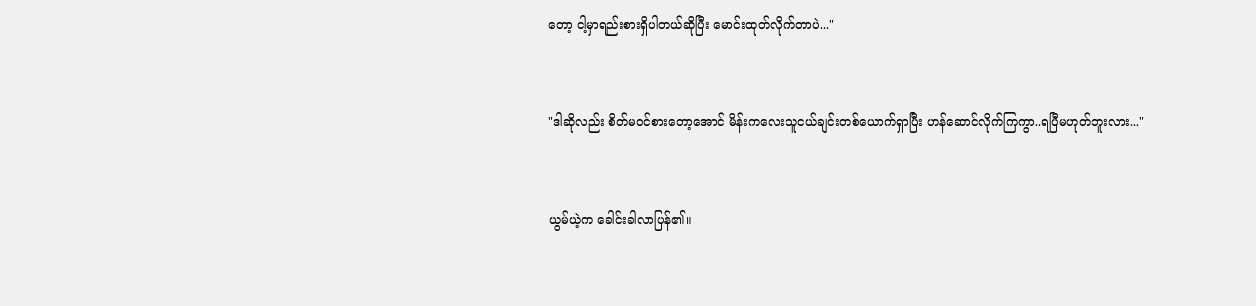တော့ ငါ့မှာရည်းစားရှိပါတယ်ဆိုပြီး မောင်းထုတ်လိုက်တာပဲ..."


"ဒါဆိုလည်း စိတ်မဝင်စားတော့အောင် မိန်းကလေးသူငယ်ချင်းတစ်ယောက်ရှာပြီး ဟန်ဆောင်လိုက်ကြကွာ..ရပြီမဟုတ်ဘူးလား..."


ယွမ်ယဲ့က ခေါင်းခါလာပြန်၏။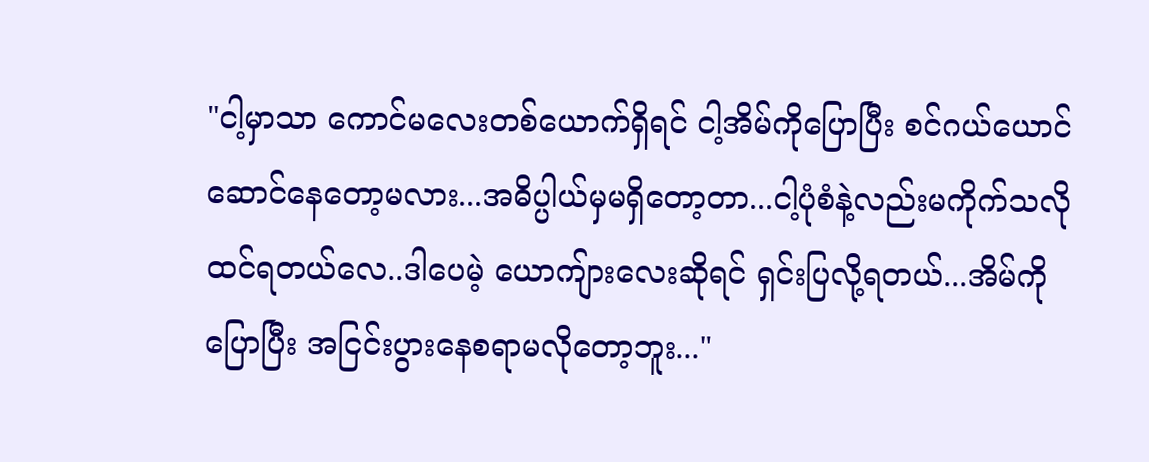"ငါ့မှာသာ ကောင်မလေးတစ်ယောက်ရှိရင် ငါ့အိမ်ကိုပြောပြီး စင်ဂယ်ယောင်ဆောင်နေတော့မလား...အဓိပ္ပါယ်မှမရှိတော့တာ...ငါ့ပုံစံနဲ့လည်းမကိုက်သလိုထင်ရတယ်လေ..ဒါပေမဲ့ ယောကျ်ားလေးဆိုရင် ရှင်းပြလို့ရတယ်...အိမ်ကိုပြောပြီး အငြင်းပွားနေစရာမလိုတော့ဘူး..."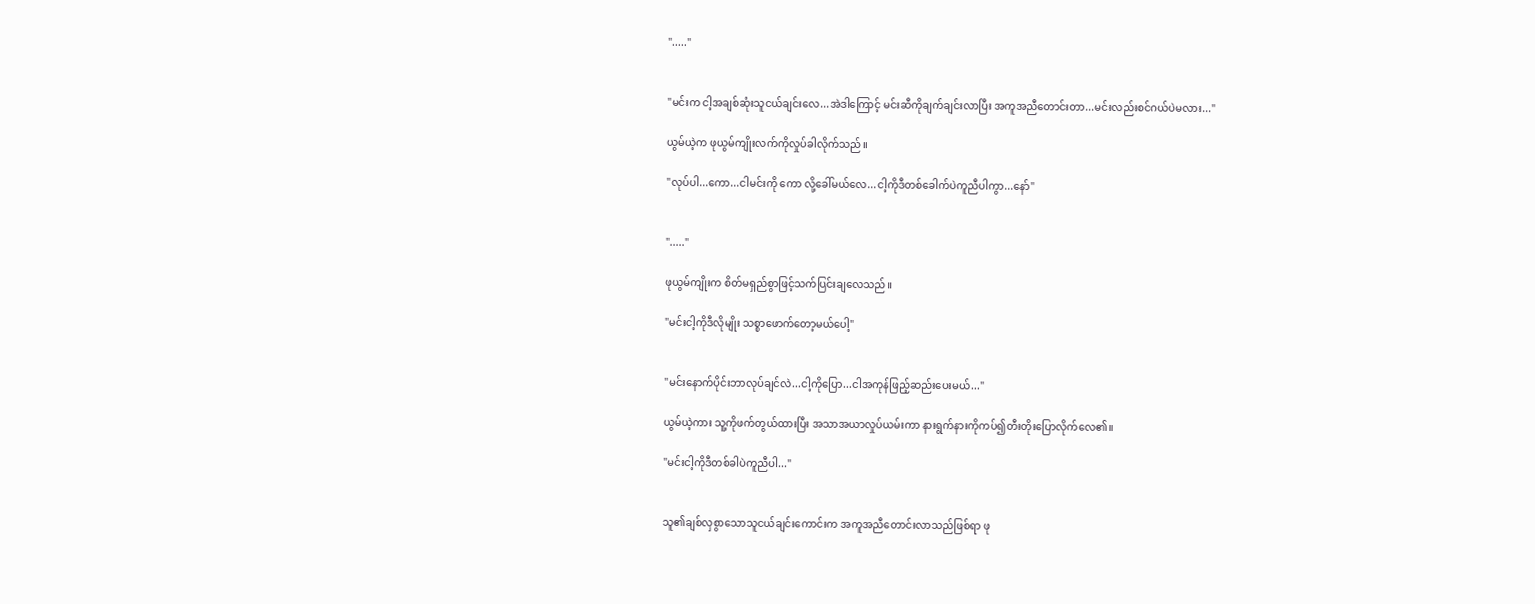"....."


"မင်းက ငါ့အချစ်ဆုံးသူငယ်ချင်းလေ...အဲဒါကြောင့် မင်းဆီကိုချက်ချင်းလာပြီး အကူအညီတောင်းတာ...မင်းလည်းစင်ဂယ်ပဲမလား..."

ယွမ်ယဲ့က ဖုယွမ်ကျိုးလက်ကိုလှုပ်ခါလိုက်သည်။

"လုပ်ပါ...ကော...ငါမင်းကို ကော လို့ခေါ်မယ်လေ...ငါ့ကိုဒီတစ်ခေါက်ပဲကူညီပါကွာ...နော်"


"....."

ဖုယွမ်ကျိုးက စိတ်မရှည်စွာဖြင့်သက်ပြင်းချလေသည်။

"မင်းငါ့ကိုဒီလိုမျိုး သစ္စာဖောက်တော့မယ်ပေါ့"


"မင်းနောက်ပိုင်းဘာလုပ်ချင်လဲ...ငါ့ကိုပြော...ငါအကုန်ဖြည့်ဆည်းပေးမယ်..."

ယွမ်ယဲ့ကား သူ့ကိုဖက်တွယ်ထားပြီး အသာအယာလှုပ်ယမ်းကာ နားရွက်နားကိုကပ်၍တီးတိုးပြောလိုက်လေ၏။

"မင်းငါ့ကိုဒီတစ်ခါပဲကူညီပါ..."


သူ၏ချစ်လှစွာသောသူငယ်ချင်းကောင်းက အကူအညီတောင်းလာသည်ဖြစ်ရာ ဖု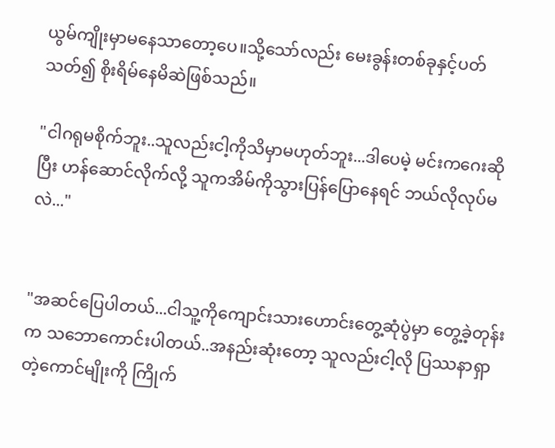ယွမ်ကျိုးမှာမနေသာတော့ပေ။သို့သော်လည်း မေးခွန်းတစ်ခုနှင့်ပတ်သတ်၍ စိုးရိမ်နေမိဆဲဖြစ်သည်။

"ငါဂရုမစိုက်ဘူး..သူလည်းငါ့ကိုသိမှာမဟုတ်ဘူး...ဒါပေမဲ့ မင်းကဂေးဆိုပြီး ဟန်ဆောင်လိုက်လို့ သူကအိမ်ကိုသွားပြန်ပြောနေရင် ဘယ်လိုလုပ်မလဲ..."


"အဆင်ပြေပါတယ်...ငါသူ့ကိုကျောင်းသားဟောင်းတွေ့ဆုံပွဲမှာ တွေ့ခဲ့တုန်းက သဘောကောင်းပါတယ်..အနည်းဆုံးတော့ သူလည်းငါ့လို ပြဿနာရှာတဲ့ကောင်မျိုးကို ကြိုက်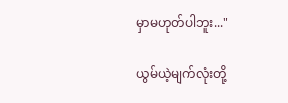မှာမဟုတ်ပါဘူး..."

ယွမ်ယဲ့မျက်လုံးတို့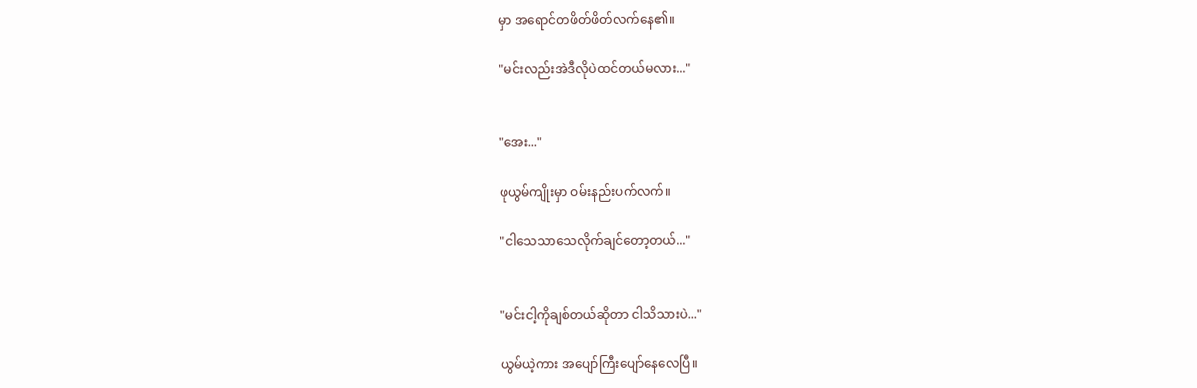မှာ အရောင်တဖိတ်ဖိတ်လက်နေ၏။

"မင်းလည်းအဲဒီလိုပဲထင်တယ်မလား..."


"အေး..."

ဖုယွမ်ကျိုးမှာ ဝမ်းနည်းပက်လက်။

"ငါသေသာသေလိုက်ချင်တော့တယ်..."


"မင်းငါ့ကိုချစ်တယ်ဆိုတာ ငါသိသားပဲ..."

ယွမ်ယဲ့ကား အပျော်ကြီးပျော်နေလေပြီ။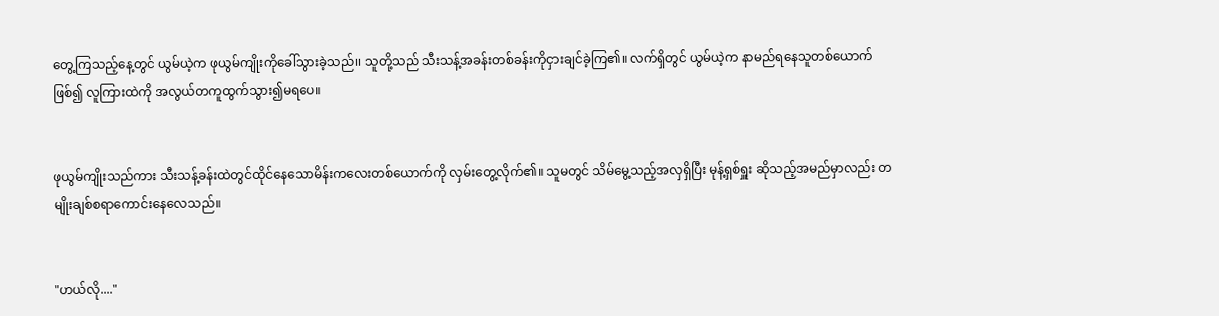တွေ့ကြသည့်နေ့တွင် ယွမ်ယဲ့က ဖုယွမ်ကျိုးကိုခေါ်သွားခဲ့သည်၊၊ သူတို့သည် သီးသန့်အခန်းတစ်ခန်းကိုငှားချင်ခဲ့ကြ၏။ လက်ရှိတွင် ယွမ်ယဲ့က နာမည်ရနေသူတစ်ယောက်ဖြစ်၍ လူကြားထဲကို အလွယ်တကူထွက်သွား၍မရပေ။


ဖုယွမ်ကျိုးသည်ကား သီးသန့်ခန်းထဲတွင်ထိုင်နေသောမိန်းကလေးတစ်ယောက်ကို လှမ်းတွေ့လိုက်၏။ သူမတွင် သိမ်မွေ့သည့်အလှရှိပြီး မုန့်ရှစ်ရှူး ဆိုသည့်အမည်မှာလည်း တမျိုးချစ်စရာကောင်းနေလေသည်။


"ဟယ်လို...."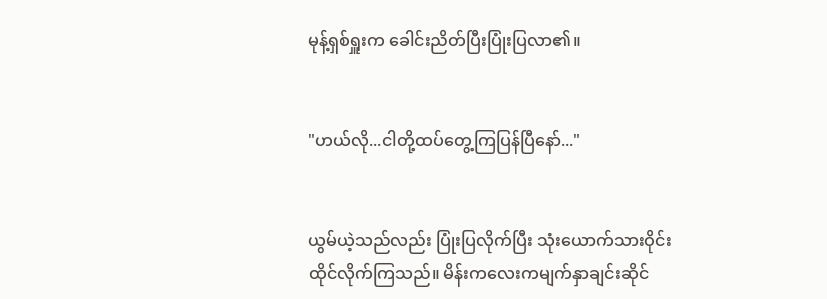မုန့်ရှစ်ရှူးက ခေါင်းညိတ်ပြီးပြုံးပြလာ၏။


"ဟယ်လို...ငါတို့ထပ်တွေ့ကြပြန်ပြီနော်..."


ယွမ်ယဲ့သည်လည်း ပြုံးပြလိုက်ပြီး သုံးယောက်သားဝိုင်းထိုင်လိုက်ကြသည်။ မိန်းကလေးကမျက်နှာချင်းဆိုင်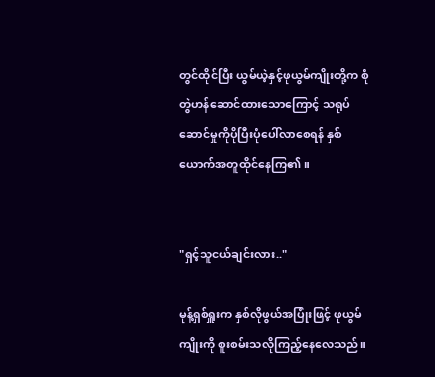တွင်ထိုင်ပြီး ယွမ်ယဲ့နှင့်ဖုယွမ်ကျိုးတို့က စုံတွဲဟန်ဆောင်ထားသောကြောင့် သရုပ်ဆောင်မှုကိုပိုပြီးပုံပေါ်လာစေရန် နှစ်ယောက်အတူထိုင်နေကြ၏။


"ရှင့်သူငယ်ချင်းလား.."

မုန့်ရှစ်ရှူးက နှစ်လိုဖွယ်အပြုံးဖြင့် ဖုယွမ်ကျိုးကို စူးစမ်းသလိုကြည့်နေလေသည်။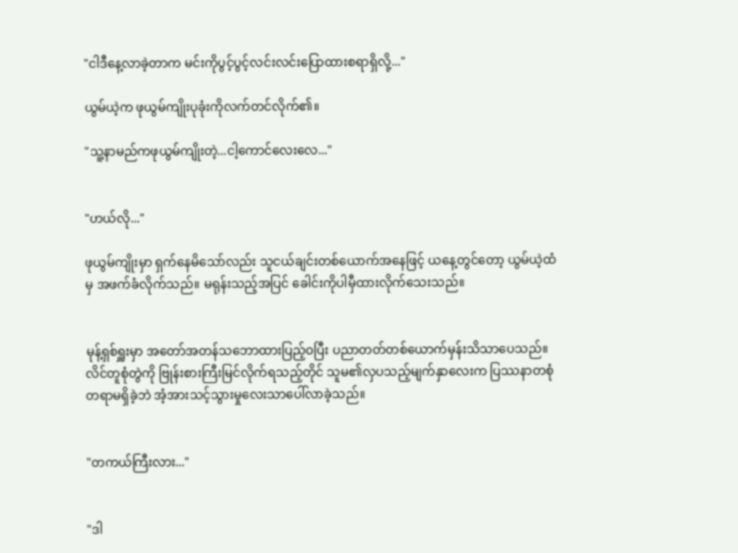"ငါဒီနေ့လာခဲ့တာက မင်းကိုပွင့်ပွင့်လင်းလင်းပြောထားစရာရှိလို့..."

ယွမ်ယဲ့က ဖုယွမ်ကျိုးပုခုံးကိုလက်တင်လိုက်၏။

"သူ့နာမည်ကဖုယွမ်ကျိုးတဲ့...ငါ့ကောင်လေးလေ..."


"ဟယ်လို..."

ဖုယွမ်ကျိုးမှာ ရှက်နေမိသော်လည်း သူငယ်ချင်းတစ်ယောက်အနေဖြင့် ယနေ့တွင်တော့ ယွမ်ယဲ့ထံမှ အဖက်ခံလိုက်သည်။ မရုန်းသည့်အပြင် ခေါင်းကိုပါမှီထားလိုက်သေးသည်။


မုန့်ရှစ်ရှူးမှာ အတော်အတန်သဘောထားပြည့်ဝပြီး ပညာတတ်တစ်ယောက်မှန်းသိသာပေသည်။ လိင်တူစုံတွဲကို ဗြုန်းစားကြီးမြင်လိုက်ရသည့်တိုင် သူမ၏လှပသည့်မျက်နှာလေးက ပြဿနာတစုံတရာမရှိခဲ့ဘဲ အံ့အားသင့်သွားမှုလေးသာပေါ်လာခဲ့သည်။


"တကယ်ကြီးလား..."


"ဒါ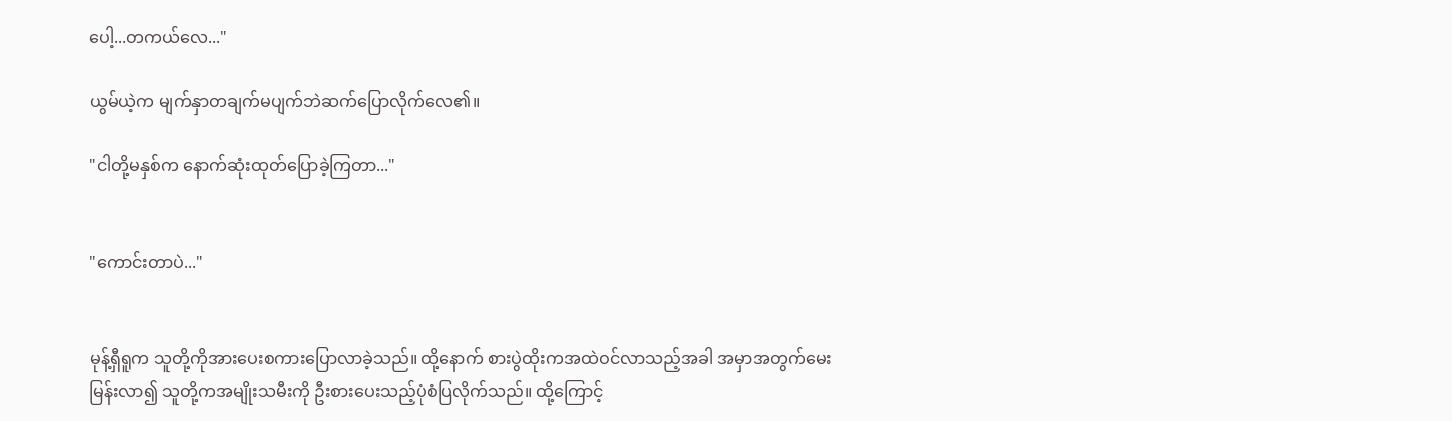ပေါ့...တကယ်လေ..."

ယွမ်ယဲ့က မျက်နှာတချက်မပျက်ဘဲဆက်ပြောလိုက်လေ၏။

"ငါတို့မနှစ်က နောက်ဆုံးထုတ်ပြောခဲ့ကြတာ..."


"ကောင်းတာပဲ..."


မုန့်ရှီရူက သူတို့ကိုအားပေးစကားပြောလာခဲ့သည်။ ထို့နောက် စားပွဲထိုးကအထဲဝင်လာသည့်အခါ အမှာအတွက်မေးမြန်းလာ၍ သူတို့ကအမျိုးသမီးကို ဦးစားပေးသည့်ပုံစံပြလိုက်သည်။ ထို့ကြောင့်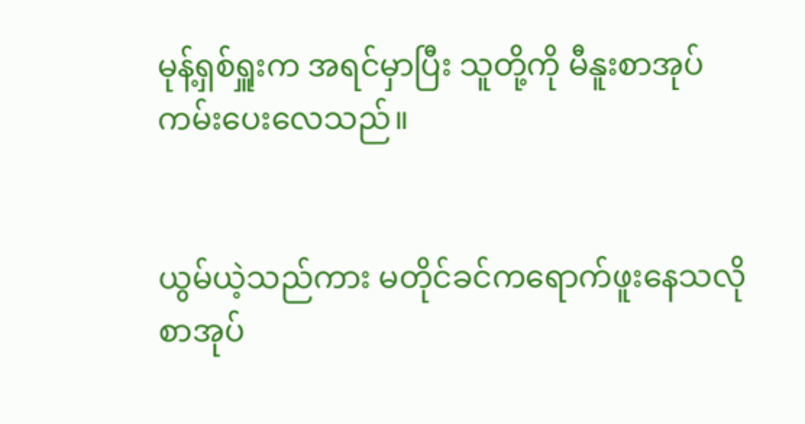မုန့်ရှစ်ရှူးက အရင်မှာပြီး သူတို့ကို မီနူးစာအုပ်ကမ်းပေးလေသည်။


ယွမ်ယဲ့သည်ကား မတိုင်ခင်ကရောက်ဖူးနေသလို စာအုပ်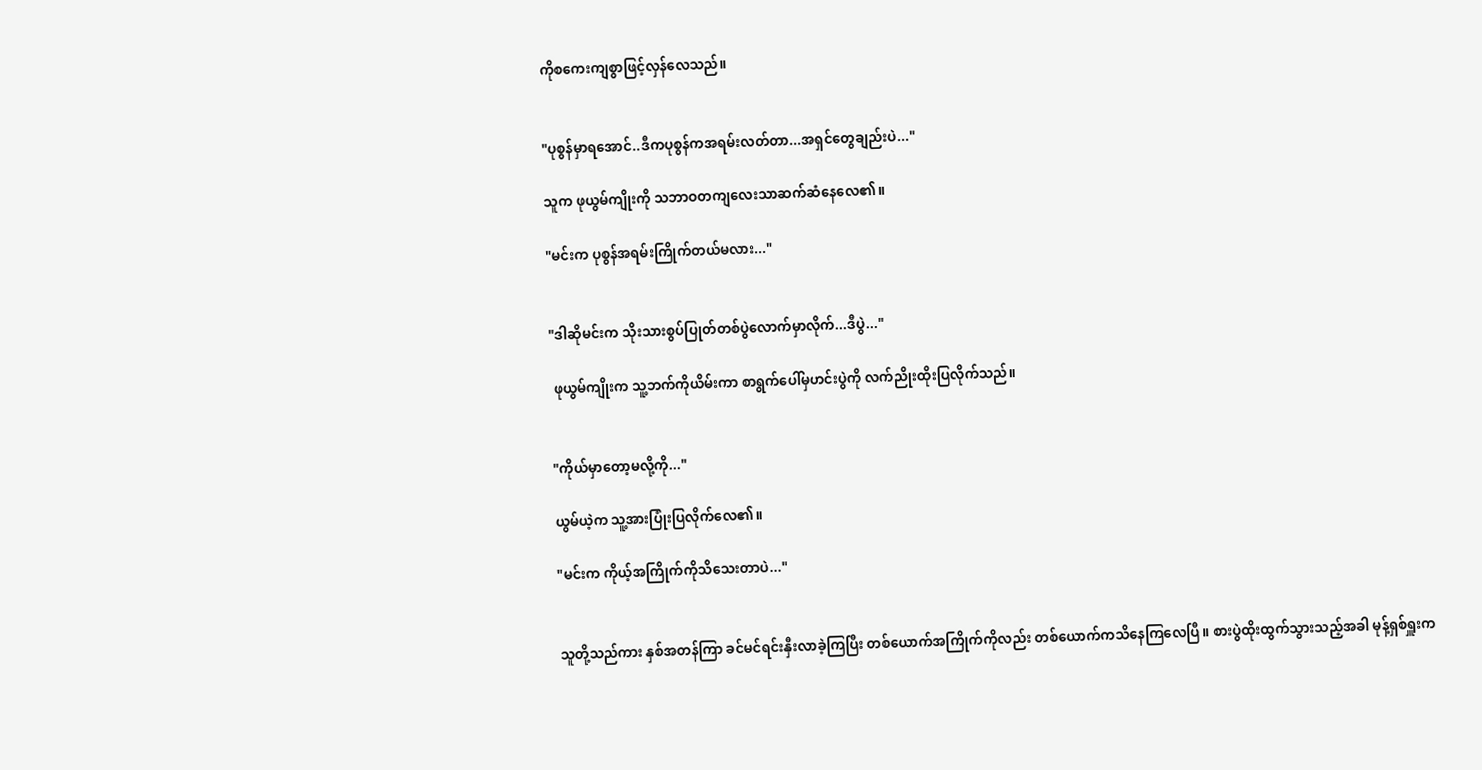ကိုစကေးကျစွာဖြင့်လှန်လေသည်။


"ပုစွန်မှာရအောင်..ဒီကပုစွန်ကအရမ်းလတ်တာ...အရှင်တွေချည်းပဲ..."

သူက ဖုယွမ်ကျိုးကို သဘာဝတကျလေးသာဆက်ဆံနေလေ၏။

"မင်းက ပုစွန်အရမ်းကြိုက်တယ်မလား..."


"ဒါဆိုမင်းက သိုးသားစွပ်ပြုတ်တစ်ပွဲလောက်မှာလိုက်...ဒီပွဲ..."

 ဖုယွမ်ကျိုးက သူ့ဘက်ကိုယိမ်းကာ စာရွက်ပေါ်မှဟင်းပွဲကို လက်ညိုးထိုးပြလိုက်သည်။


"ကိုယ်မှာတော့မလို့ကို..."

ယွမ်ယဲ့က သူ့အားပြုံးပြလိုက်လေ၏။

"မင်းက ကိုယ့်အကြိုက်ကိုသိသေးတာပဲ..."


သူတို့သည်ကား နှစ်အတန်ကြာ ခင်မင်ရင်းနှီးလာခဲ့ကြပြီး တစ်ယောက်အကြိုက်ကိုလည်း တစ်ယောက်ကသိနေကြလေပြီ။ စားပွဲထိုးထွက်သွားသည့်အခါ မုန့်ရှစ်ရှူးက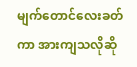မျက်တောင်လေးခတ်ကာ အားကျသလိုဆို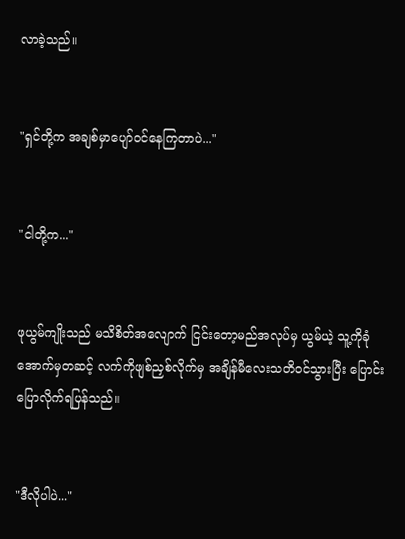လာခဲ့သည်။


"ရှင်တို့က အချစ်မှာပျော်ဝင်နေကြတာပဲ..."


"ငါတို့က..."


ဖုယွမ်ကျိုးသည် မသိစိတ်အလျောက် ငြင်းတော့မည်အလုပ်မှ ယွမ်ယဲ့ သူ့ကိုခုံအောက်မှတဆင့် လက်ကိုဖျစ်ညှစ်လိုက်မှ အချိန်မီလေးသတိဝင်သွားပြီး ပြောင်းပြောလိုက်ရပြန်သည်။


"ဒီလိုပါပဲ..."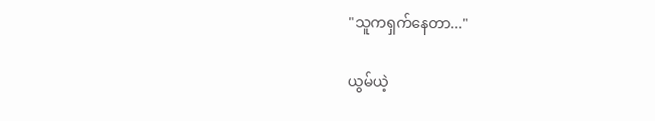"သူကရှက်နေတာ..."

ယွမ်ယဲ့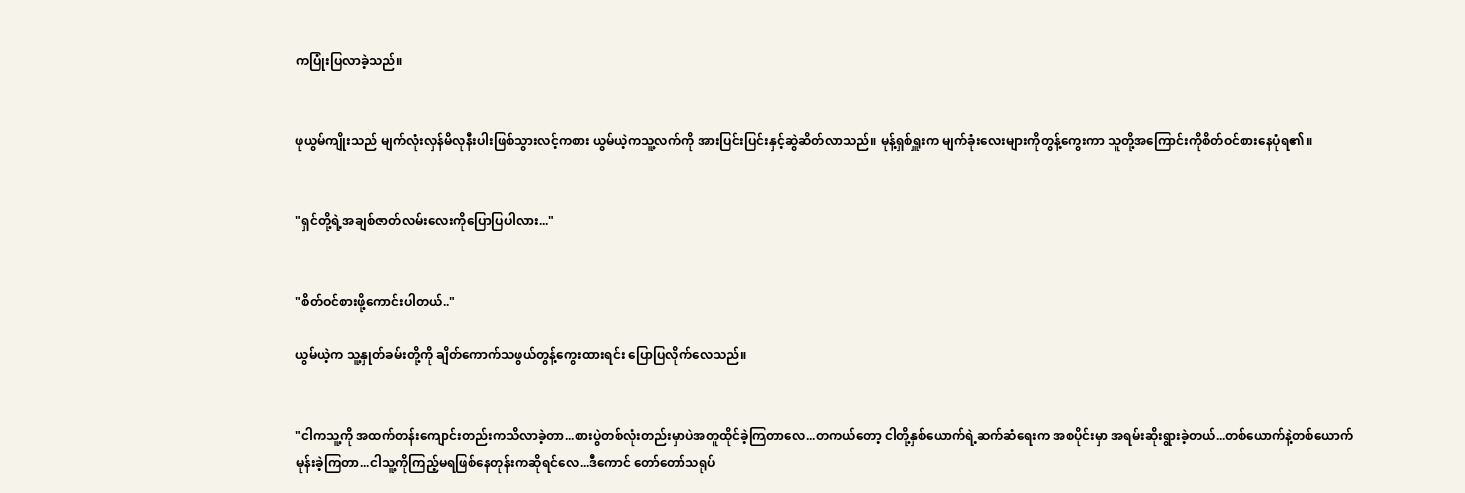ကပြုံးပြလာခဲ့သည်။


ဖုယွမ်ကျိုးသည် မျက်လုံးလှန်မိလုနီးပါးဖြစ်သွားလင့်ကစား ယွမ်ယဲ့ကသူ့လက်ကို အားပြင်းပြင်းနှင့်ဆွဲဆိတ်လာသည်။ မုန့်ရှစ်ရှူးက မျက်ခုံးလေးများကိုတွန့်ကွေးကာ သူတို့အကြောင်းကိုစိတ်ဝင်စားနေပုံရ၏။


"ရှင်တို့ရဲ့အချစ်ဇာတ်လမ်းလေးကိုပြောပြပါလား..."


"စိတ်ဝင်စားဖို့ကောင်းပါတယ်.."

ယွမ်ယဲ့က သူ့နှုတ်ခမ်းတို့ကို ချိတ်ကောက်သဖွယ်တွန့်ကွေးထားရင်း ပြောပြလိုက်လေသည်။


"ငါကသူ့ကို အထက်တန်းကျောင်းတည်းကသိလာခဲ့တာ...စားပွဲတစ်လုံးတည်းမှာပဲအတူထိုင်ခဲ့ကြတာလေ...တကယ်တော့ ငါတို့နှစ်ယောက်ရဲ့ဆက်ဆံရေးက အစပိုင်းမှာ အရမ်းဆိုးရွားခဲ့တယ်...တစ်ယောက်နဲ့တစ်ယောက်မုန်းခဲ့ကြတာ...ငါသူ့ကိုကြည့်မရဖြစ်နေတုန်းကဆိုရင်လေ...ဒီကောင် တော်တော်သရုပ်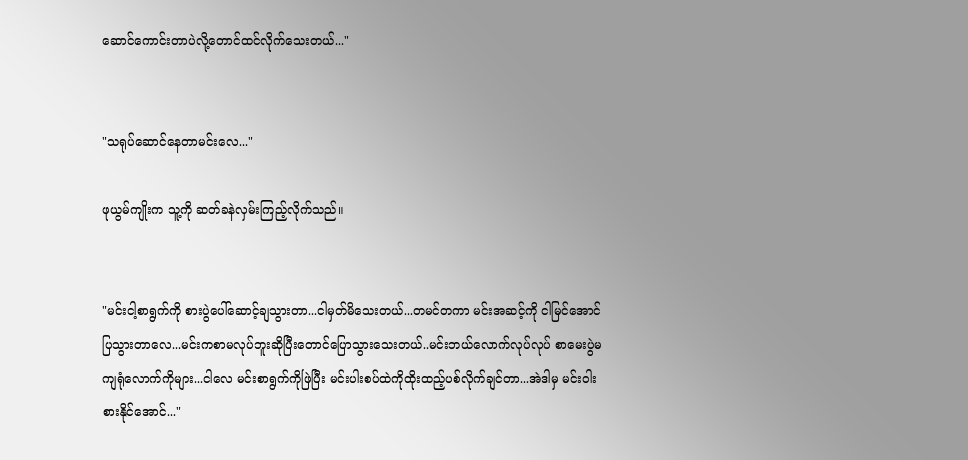ဆောင်ကောင်းတာပဲလို့တောင်ထင်လိုက်သေးတယ်..."


"သရုပ်ဆောင်နေတာမင်းလေ..."

ဖုယွမ်ကျိုးက သူ့ကို ဆတ်ခနဲလှမ်းကြည့်လိုက်သည်။


"မင်းငါ့စာရွက်ကို စားပွဲပေါ်ဆောင့်ချသွားတာ...ငါမှတ်မိသေးတယ်...တမင်တကာ မင်းအဆင့်ကို ငါမြင်အောင်ပြသွားတာလေ...မင်းကစာမလုပ်ဘူးဆိုပြီးတောင်ပြောသွားသေးတယ်..မင်းဘယ်လောက်လုပ်လုပ် စာမေးပွဲမကျရုံလောက်ကိုများ...ငါလေ မင်းစာရွက်ကိုဖြဲပြီး မင်းပါးစပ်ထဲကိုထိုးထည့်ပစ်လိုက်ချင်တာ...အဲဒါမှ မင်းဝါးစားနိုင်အောင်..."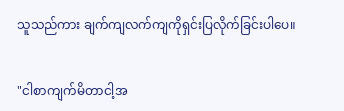သူသည်ကား ချက်ကျလက်ကျကိုရှင်းပြလိုက်ခြင်းပါပေ။


"ငါစာကျက်မိတာငါ့အ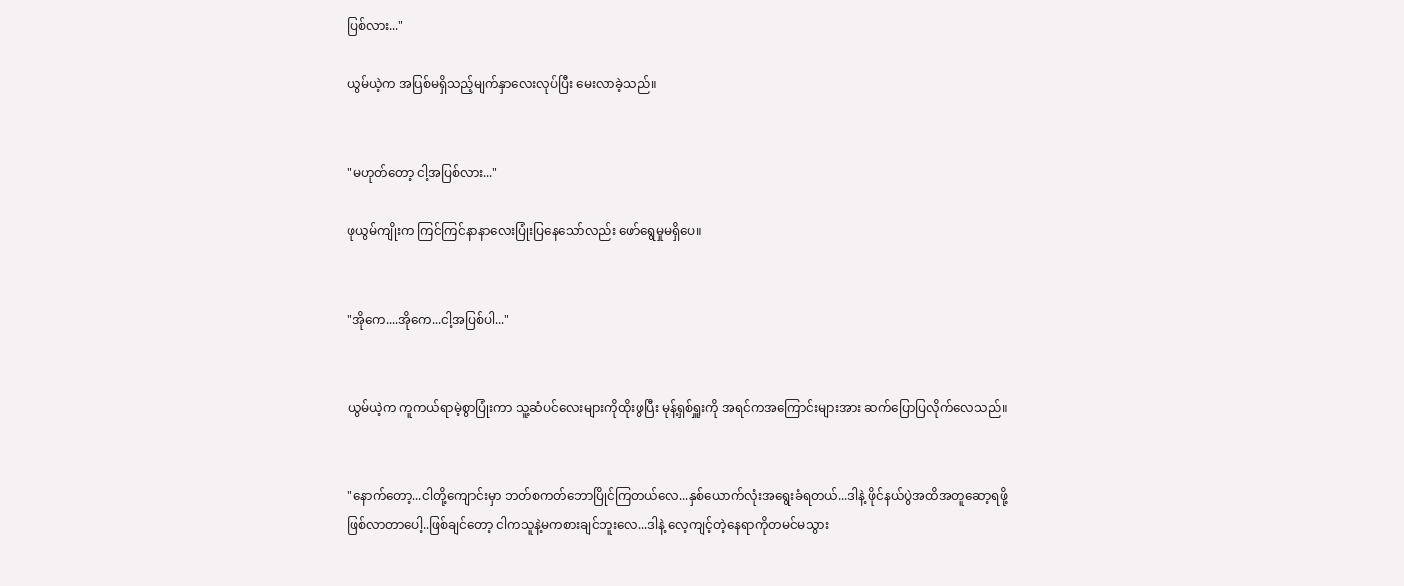ပြစ်လား..."

ယွမ်ယဲ့က အပြစ်မရှိသည့်မျက်နှာလေးလုပ်ပြီး မေးလာခဲ့သည်။


"မဟုတ်တော့ ငါ့အပြစ်လား..."

ဖုယွမ်ကျိုးက ကြင်ကြင်နာနာလေးပြုံးပြနေသော်လည်း ဖော်ရွေမှုမရှိပေ။


"အိုကေ....အိုကေ...ငါ့အပြစ်ပါ..."


ယွမ်ယဲ့က ကူကယ်ရာမဲ့စွာပြုံးကာ သူ့ဆံပင်လေးများကိုထိုးဖွပြီး မုန့်ရှစ်ရှူးကို အရင်ကအကြောင်းများအား ဆက်ပြောပြလိုက်လေသည်။


"နောက်တော့...ငါတို့ကျောင်းမှာ ဘတ်စကတ်ဘောပြိုင်ကြတယ်လေ...နှစ်ယောက်လုံးအရွေးခံရတယ်...ဒါနဲ့ ဖိုင်နယ်ပွဲအထိအတူဆော့ရဖို့ဖြစ်လာတာပေါ့..ဖြစ်ချင်တော့ ငါကသူနဲ့မကစားချင်ဘူးလေ...ဒါနဲ့ လေ့ကျင့်တဲ့နေရာကိုတမင်မသွား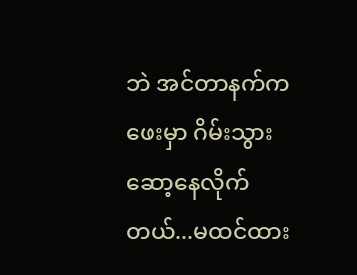ဘဲ အင်တာနက်ကဖေးမှာ ဂိမ်းသွားဆော့နေလိုက်တယ်...မထင်ထား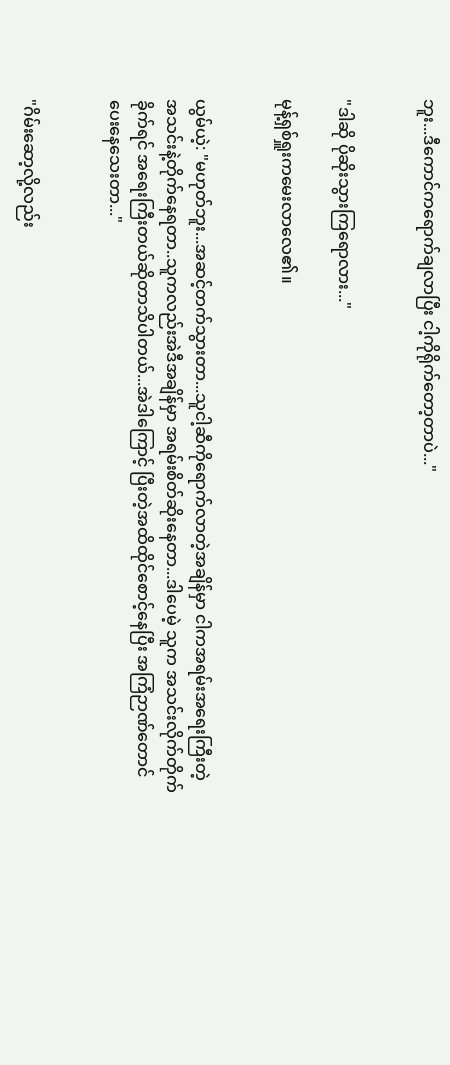ဘူး...ဒီကောင်ကရောက်ချလာပြီး ငါ့ကိုရိုက်တော့တာပဲ..."


"ဒါဆို ပိုဆိုးသွားကြရောလား..."

မုန့်ရှစ်ရှူးကမေးလာလေ၏။


ယွမ်ယဲ့: "မဟုတ်ဘူး...အဆင့်တက်သွားတာ...သူငါ့ဆီကိုရောက်လာတဲ့အချိန်မှာ ငါကအရမ်းအရေးကြီးတဲ့ အသင်းနဲ့တိုက်နေရတာ..သူကလည်းအဲဒီအချိန်မှာ အရမ်းစိတ်ဆိုးနေတာ...ဒါပေမဲ့ သူက အသင်းလိုက်တိုက်ခိုက်ရင် အရေးကြီးတယ်ဆိုတာသိပါတယ်...အဲဒါကြောင့် ပြီးတဲ့အထိထိုင်စောင့်နေပြီး အကြံဉာဏ်တောင်ပေးနေသေးတာ..."


"ဂိမ်းဆော့လို့လည်း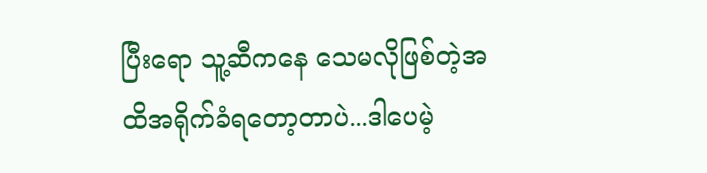ပြီးရော သူ့ဆီကနေ သေမလိုဖြစ်တဲ့အထိအရိုက်ခံရတော့တာပဲ...ဒါပေမဲ့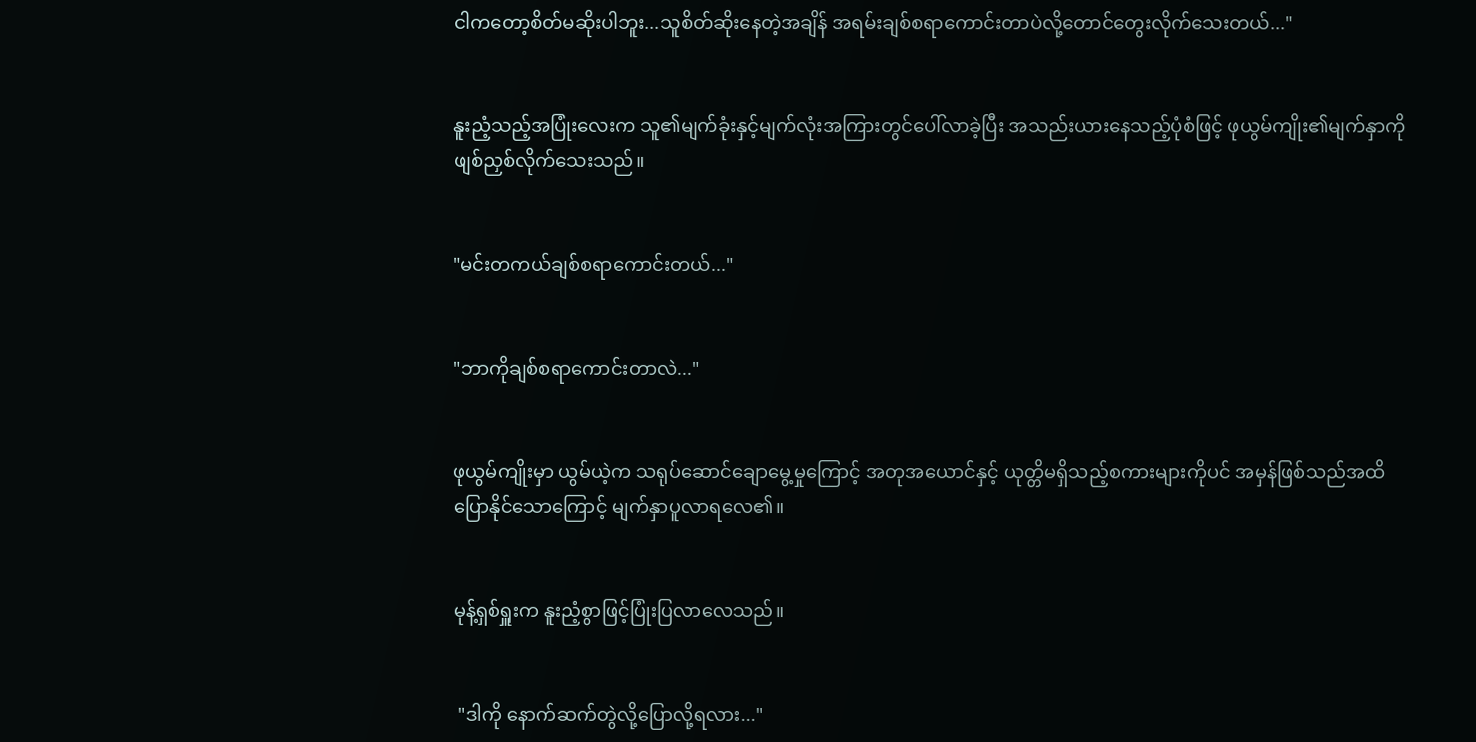ငါကတော့စိတ်မဆိုးပါဘူး...သူစိတ်ဆိုးနေတဲ့အချိန် အရမ်းချစ်စရာကောင်းတာပဲလို့တောင်တွေးလိုက်သေးတယ်..."


နူးညံ့သည့်အပြုံးလေးက သူ၏မျက်ခုံးနှင့်မျက်လုံးအကြားတွင်ပေါ်လာခဲ့ပြီး အသည်းယားနေသည့်ပုံစံဖြင့် ဖုယွမ်ကျိုး၏မျက်နှာကိုဖျစ်ညှစ်လိုက်သေးသည်။


"မင်းတကယ်ချစ်စရာကောင်းတယ်..."


"ဘာကိုချစ်စရာကောင်းတာလဲ..."


ဖုယွမ်ကျိုးမှာ ယွမ်ယဲ့က သရုပ်ဆောင်ချောမွေ့မှုကြောင့် အတုအယောင်နှင့် ယုတ္တိမရှိသည့်စကားများကိုပင် အမှန်ဖြစ်သည်အထိပြောနိုင်သောကြောင့် မျက်နှာပူလာရလေ၏။


မုန့်ရှစ်ရှူးက နူးညံ့စွာဖြင့်ပြုံးပြလာလေသည်။


 "ဒါကို နောက်ဆက်တွဲလို့ပြောလို့ရလား..."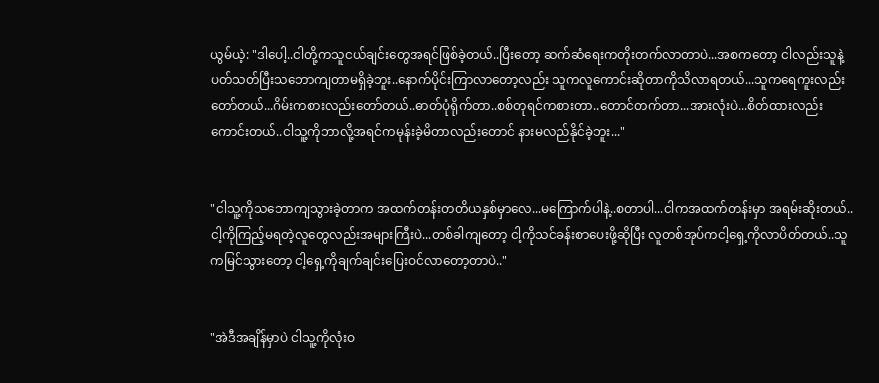ယွမ်ယဲ့: "ဒါပေါ့..ငါတို့ကသူငယ်ချင်းတွေအရင်ဖြစ်ခဲ့တယ်..ပြီးတော့ ဆက်ဆံရေးကတိုးတက်လာတာပဲ...အစကတော့ ငါလည်းသူနဲ့ပတ်သတ်ပြီးသဘောကျတာမရှိခဲ့ဘူး..နောက်ပိုင်းကြာလာတော့လည်း သူကလူကောင်းဆိုတာကိုသိလာရတယ်...သူကရေကူးလည်းတော်တယ်...ဂိမ်းကစားလည်းတော်တယ်..ဓာတ်ပုံရိုက်တာ..စစ်တုရင်ကစားတာ..တောင်တက်တာ...အားလုံးပဲ...စိတ်ထားလည်းကောင်းတယ်..ငါသူ့ကိုဘာလို့အရင်ကမုန်းခဲ့မိတာလည်းတောင် နားမလည်နိုင်ခဲ့ဘူး..."


"ငါသူ့ကိုသဘောကျသွားခဲ့တာက အထက်တန်းတတိယနှစ်မှာလေ...မကြောက်ပါနဲ့..စတာပါ...ငါကအထက်တန်းမှာ အရမ်းဆိုးတယ်..ငါ့ကိုကြည့်မရတဲ့လူတွေလည်းအများကြီးပဲ...တစ်ခါကျတော့ ငါ့ကိုသင်ခန်းစာပေးဖို့ဆိုပြီး လူတစ်အုပ်ကငါ့ရှေ့ကိုလာပိတ်တယ်..သူကမြင်သွားတော့ ငါ့ရှေ့ကိုချက်ချင်းပြေးဝင်လာတော့တာပဲ.."


"အဲဒီအချိန်မှာပဲ ငါသူ့ကိုလုံးဝ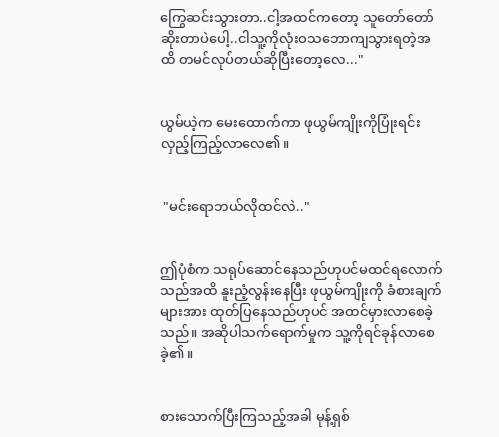ကြွေဆင်းသွားတာ..ငါ့အထင်ကတော့ သူတော်တော်ဆိုးတာပဲပေါ့..ငါသူ့ကိုလုံးဝသဘောကျသွားရတဲ့အထိ တမင်လုပ်တယ်ဆိုပြီးတော့လေ..."


ယွမ်ယဲ့က မေးထောက်ကာ ဖုယွမ်ကျိုးကိုပြုံးရင်းလှည့်ကြည့်လာလေ၏။


 "မင်းရောဘယ်လိုထင်လဲ.."


ဤပုံစံက သရုပ်ဆောင်နေသည်ဟုပင်မထင်ရလောက်သည်အထိ နူးညံ့လွန်းနေပြီး ဖုယွမ်ကျိုးကို ခံစားချက်များအား ထုတ်ပြနေသည်ဟုပင် အထင်မှားလာစေခဲ့သည်။ အဆိုပါသက်ရောက်မှုက သူ့ကိုရင်ခုန်လာစေခဲ့၏။


စားသောက်ပြီးကြသည့်အခါ မုန့်ရှစ်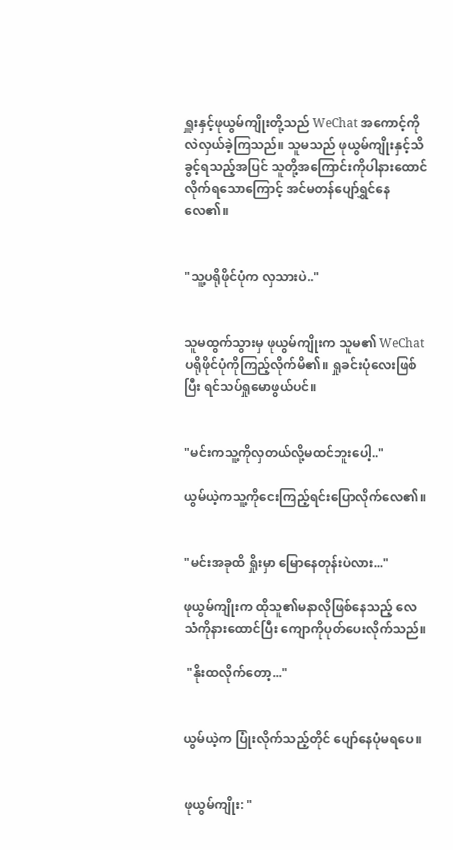ရှူးနှင့်ဖုယွမ်ကျိုးတို့သည် WeChat အကောင့်ကိုလဲလှယ်ခဲ့ကြသည်။ သူမသည် ဖုယွမ်ကျိုးနှင့်သိခွင့်ရသည့်အပြင် သူတို့အကြောင်းကိုပါနားထောင်လိုက်ရသောကြောင့် အင်မတန်ပျော်ရွှင်နေလေ၏။


"သူ့ပရိုဖိုင်ပုံက လှသားပဲ.."


သူမထွက်သွားမှ ဖုယွမ်ကျိုးက သူမ၏ WeChat ပရိုဖိုင်ပုံကိုကြည့်လိုက်မိ၏။ ရှုခင်းပုံလေးဖြစ်ပြီး ရင်သပ်ရှုမောဖွယ်ပင်။


"မင်းကသူ့ကိုလှတယ်လို့မထင်ဘူးပေါ့.."

ယွမ်ယဲ့ကသူ့ကိုငေးကြည့်ရင်းပြောလိုက်လေ၏။


"မင်းအခုထိ ရှိုးမှာ မြောနေတုန်းပဲလား..."

ဖုယွမ်ကျိုးက ထိုသူ၏မနာလိုဖြစ်နေသည့် လေသံကိုနားထောင်ပြီး ကျောကိုပုတ်ပေးလိုက်သည်။

 "နိုးထလိုက်တော့..."


ယွမ်ယဲ့က ပြုံးလိုက်သည့်တိုင် ပျော်နေပုံမရပေ။


ဖုယွမ်ကျိုး: "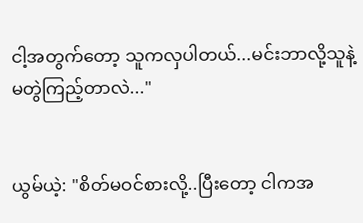ငါ့အတွက်တော့ သူကလှပါတယ်...မင်းဘာလို့သူနဲ့မတွဲကြည့်တာလဲ..."


ယွမ်ယဲ့: "စိတ်မဝင်စားလို့..ပြီးတော့ ငါကအ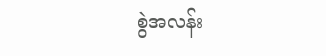စွဲအလန်း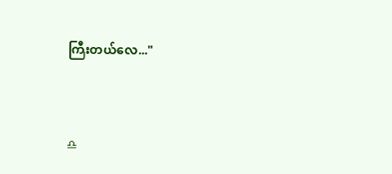ကြီးတယ်လေ..."


♎